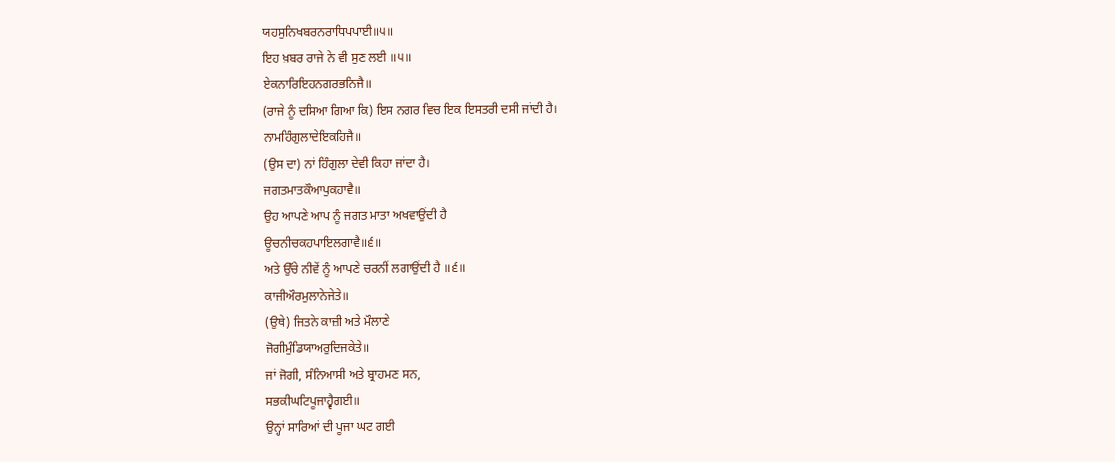ਯਹਸੁਨਿਖਬਰਨਰਾਧਿਪਪਾਈ॥੫॥
ਇਹ ਖ਼ਬਰ ਰਾਜੇ ਨੇ ਵੀ ਸੁਣ ਲਈ ॥੫॥
ਏਕਨਾਰਿਇਹਨਗਰਭਨਿਜੈ॥
(ਰਾਜੇ ਨੂੰ ਦਸਿਆ ਗਿਆ ਕਿ) ਇਸ ਨਗਰ ਵਿਚ ਇਕ ਇਸਤਰੀ ਦਸੀ ਜਾਂਦੀ ਹੈ।
ਨਾਮਹਿੰਗੁਲਾਦੇਇਕਹਿਜੈ॥
(ਉਸ ਦਾ) ਨਾਂ ਹਿੰਗੁਲਾ ਦੇਵੀ ਕਿਹਾ ਜਾਂਦਾ ਹੈ।
ਜਗਤਮਾਤਕੌਆਪੁਕਹਾਵੈ॥
ਉਹ ਆਪਣੇ ਆਪ ਨੂੰ ਜਗਤ ਮਾਤਾ ਅਖਵਾਉਂਦੀ ਹੈ
ਊਚਨੀਚਕਹਪਾਇਲਗਾਵੈ॥੬॥
ਅਤੇ ਉੱਚੇ ਨੀਵੇਂ ਨੂੰ ਆਪਣੇ ਚਰਨੀਂ ਲਗਾਉਂਦੀ ਹੈ ॥੬॥
ਕਾਜੀਔਰਮੁਲਾਨੇਜੇਤੇ॥
(ਉਥੇ) ਜਿਤਨੇ ਕਾਜ਼ੀ ਅਤੇ ਮੌਲਾਣੇ
ਜੋਗੀਮੁੰਡਿਯਾਅਰੁਦਿਜਕੇਤੇ॥
ਜਾਂ ਜੋਗੀ, ਸੰਨਿਆਸੀ ਅਤੇ ਬ੍ਰਾਹਮਣ ਸਨ,
ਸਭਕੀਘਟਿਪੂਜਾਹ੍ਵੈਗਈ॥
ਉਨ੍ਹਾਂ ਸਾਰਿਆਂ ਦੀ ਪੂਜਾ ਘਟ ਗਈ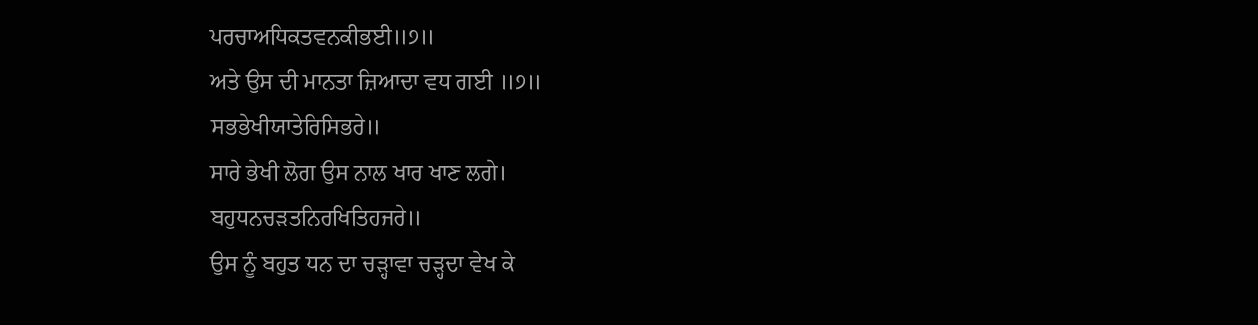ਪਰਚਾਅਧਿਕਤਵਨਕੀਭਈ॥੭॥
ਅਤੇ ਉਸ ਦੀ ਮਾਨਤਾ ਜ਼ਿਆਦਾ ਵਧ ਗਈ ॥੭॥
ਸਭਭੇਖੀਯਾਤੇਰਿਸਿਭਰੇ॥
ਸਾਰੇ ਭੇਖੀ ਲੋਗ ਉਸ ਨਾਲ ਖਾਰ ਖਾਣ ਲਗੇ।
ਬਹੁਧਨਚੜਤਨਿਰਖਿਤਿਹਜਰੇ॥
ਉਸ ਨੂੰ ਬਹੁਤ ਧਨ ਦਾ ਚੜ੍ਹਾਵਾ ਚੜ੍ਹਦਾ ਵੇਖ ਕੇ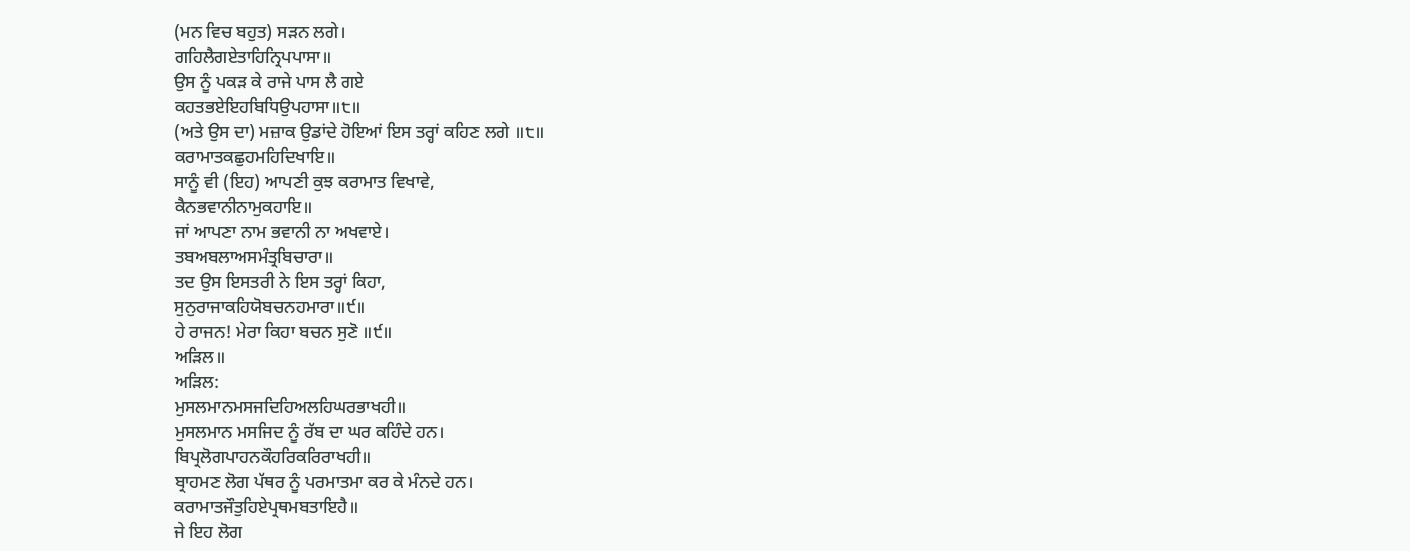(ਮਨ ਵਿਚ ਬਹੁਤ) ਸੜਨ ਲਗੇ।
ਗਹਿਲੈਗਏਤਾਹਿਨ੍ਰਿਪਪਾਸਾ॥
ਉਸ ਨੂੰ ਪਕੜ ਕੇ ਰਾਜੇ ਪਾਸ ਲੈ ਗਏ
ਕਹਤਭਏਇਹਬਿਧਿਉਪਹਾਸਾ॥੮॥
(ਅਤੇ ਉਸ ਦਾ) ਮਜ਼ਾਕ ਉਡਾਂਦੇ ਹੋਇਆਂ ਇਸ ਤਰ੍ਹਾਂ ਕਹਿਣ ਲਗੇ ॥੮॥
ਕਰਾਮਾਤਕਛੁਹਮਹਿਦਿਖਾਇ॥
ਸਾਨੂੰ ਵੀ (ਇਹ) ਆਪਣੀ ਕੁਝ ਕਰਾਮਾਤ ਵਿਖਾਵੇ,
ਕੈਨਭਵਾਨੀਨਾਮੁਕਹਾਇ॥
ਜਾਂ ਆਪਣਾ ਨਾਮ ਭਵਾਨੀ ਨਾ ਅਖਵਾਏ।
ਤਬਅਬਲਾਅਸਮੰਤ੍ਰਬਿਚਾਰਾ॥
ਤਦ ਉਸ ਇਸਤਰੀ ਨੇ ਇਸ ਤਰ੍ਹਾਂ ਕਿਹਾ,
ਸੁਨੁਰਾਜਾਕਹਿਯੋਬਚਨਹਮਾਰਾ॥੯॥
ਹੇ ਰਾਜਨ! ਮੇਰਾ ਕਿਹਾ ਬਚਨ ਸੁਣੋ ॥੯॥
ਅੜਿਲ॥
ਅੜਿਲ:
ਮੁਸਲਮਾਨਮਸਜਦਿਹਿਅਲਹਿਘਰਭਾਖਹੀ॥
ਮੁਸਲਮਾਨ ਮਸਜਿਦ ਨੂੰ ਰੱਬ ਦਾ ਘਰ ਕਹਿੰਦੇ ਹਨ।
ਬਿਪ੍ਰਲੋਗਪਾਹਨਕੌਹਰਿਕਰਿਰਾਖਹੀ॥
ਬ੍ਰਾਹਮਣ ਲੋਗ ਪੱਥਰ ਨੂੰ ਪਰਮਾਤਮਾ ਕਰ ਕੇ ਮੰਨਦੇ ਹਨ।
ਕਰਾਮਾਤਜੌਤੁਹਿਏਪ੍ਰਥਮਬਤਾਇਹੈ॥
ਜੇ ਇਹ ਲੋਗ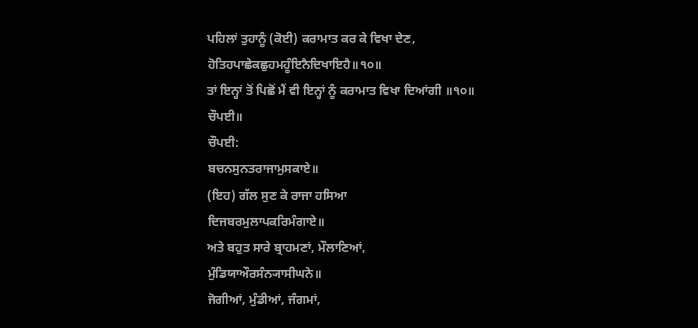ਪਹਿਲਾਂ ਤੁਹਾਨੂੰ (ਕੋਈ) ਕਰਾਮਾਤ ਕਰ ਕੇ ਵਿਖਾ ਦੇਣ,
ਹੋਤਿਹਪਾਛੇਕਛੁਹਮਹੂੰਇਨੈਦਿਖਾਇਹੈ॥੧੦॥
ਤਾਂ ਇਨ੍ਹਾਂ ਤੋਂ ਪਿਛੋਂ ਮੈਂ ਵੀ ਇਨ੍ਹਾਂ ਨੂੰ ਕਰਾਮਾਤ ਵਿਖਾ ਦਿਆਂਗੀ ॥੧੦॥
ਚੌਪਈ॥
ਚੌਪਈ:
ਬਚਨਸੁਨਤਰਾਜਾਮੁਸਕਾਏ॥
(ਇਹ) ਗੱਲ ਸੁਣ ਕੇ ਰਾਜਾ ਹਸਿਆ
ਦਿਜਬਰਮੁਲਾਪਕਰਿਮੰਗਾਏ॥
ਅਤੇ ਬਹੁਤ ਸਾਰੇ ਬ੍ਰਾਹਮਣਾਂ, ਮੌਲਾਣਿਆਂ,
ਮੁੰਡਿਯਾਔਰਸੰਨ੍ਯਾਸੀਘਨੇ॥
ਜੋਗੀਆਂ, ਮੁੰਡੀਆਂ, ਜੰਗਮਾਂ,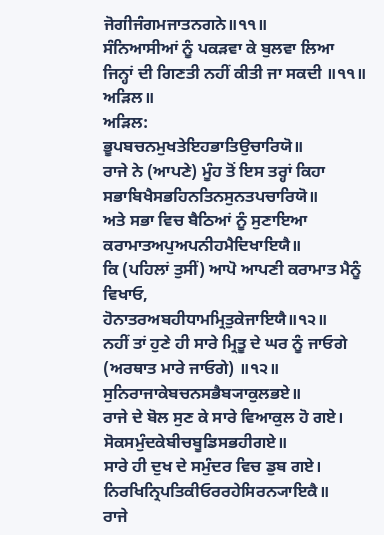ਜੋਗੀਜੰਗਮਜਾਤਨਗਨੇ॥੧੧॥
ਸੰਨਿਆਸੀਆਂ ਨੂੰ ਪਕੜਵਾ ਕੇ ਬੁਲਵਾ ਲਿਆ ਜਿਨ੍ਹਾਂ ਦੀ ਗਿਣਤੀ ਨਹੀਂ ਕੀਤੀ ਜਾ ਸਕਦੀ ॥੧੧॥
ਅੜਿਲ॥
ਅੜਿਲ:
ਭੂਪਬਚਨਮੁਖਤੇਇਹਭਾਤਿਉਚਾਰਿਯੋ॥
ਰਾਜੇ ਨੇ (ਆਪਣੇ) ਮੂੰਹ ਤੋਂ ਇਸ ਤਰ੍ਹਾਂ ਕਿਹਾ
ਸਭਾਬਿਖੈਸਭਹਿਨਤਿਨਸੁਨਤਪਚਾਰਿਯੋ॥
ਅਤੇ ਸਭਾ ਵਿਚ ਬੈਠਿਆਂ ਨੂੰ ਸੁਣਾਇਆ
ਕਰਾਮਾਤਅਪੁਅਪਨੀਹਮੈਦਿਖਾਇਯੈ॥
ਕਿ (ਪਹਿਲਾਂ ਤੁਸੀਂ) ਆਪੋ ਆਪਣੀ ਕਰਾਮਾਤ ਮੈਨੂੰ ਵਿਖਾਓ,
ਹੋਨਾਤਰਅਬਹੀਧਾਮਮ੍ਰਿਤੁਕੇਜਾਇਯੈ॥੧੨॥
ਨਹੀਂ ਤਾਂ ਹੁਣੇ ਹੀ ਸਾਰੇ ਮ੍ਰਿਤੂ ਦੇ ਘਰ ਨੂੰ ਜਾਓਗੇ (ਅਰਥਾਤ ਮਾਰੇ ਜਾਓਗੇ) ॥੧੨॥
ਸੁਨਿਰਾਜਾਕੇਬਚਨਸਭੈਬ੍ਯਾਕੁਲਭਏ॥
ਰਾਜੇ ਦੇ ਬੋਲ ਸੁਣ ਕੇ ਸਾਰੇ ਵਿਆਕੁਲ ਹੋ ਗਏ।
ਸੋਕਸਮੁੰਦਕੇਬੀਚਬੂਡਿਸਭਹੀਗਏ॥
ਸਾਰੇ ਹੀ ਦੁਖ ਦੇ ਸਮੁੰਦਰ ਵਿਚ ਡੁਬ ਗਏ।
ਨਿਰਖਿਨ੍ਰਿਪਤਿਕੀਓਰਰਹੇਸਿਰਨ੍ਯਾਇਕੈ॥
ਰਾਜੇ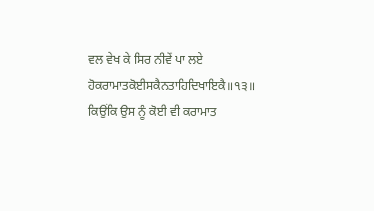ਵਲ ਵੇਖ ਕੇ ਸਿਰ ਨੀਵੇਂ ਪਾ ਲਏ
ਹੋਕਰਾਮਾਤਕੋਈਸਕੈਨਤਾਹਿਦਿਖਾਇਕੈ॥੧੩॥
ਕਿਉਂਕਿ ਉਸ ਨੂੰ ਕੋਈ ਵੀ ਕਰਾਮਾਤ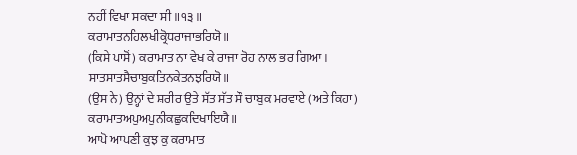ਨਹੀਂ ਵਿਖਾ ਸਕਦਾ ਸੀ ॥੧੩॥
ਕਰਾਮਾਤਨਹਿਲਖੀਕ੍ਰੋਧਰਾਜਾਭਰਿਯੋ॥
(ਕਿਸੇ ਪਾਸੋਂ) ਕਰਾਮਾਤ ਨਾ ਵੇਖ ਕੇ ਰਾਜਾ ਰੋਹ ਨਾਲ ਭਰ ਗਿਆ।
ਸਾਤਸਾਤਸੈਚਾਬੁਕਤਿਨਕੇਤਨਝਰਿਯੋ॥
(ਉਸ ਨੇ) ਉਨ੍ਹਾਂ ਦੇ ਸ਼ਰੀਰ ਉਤੇ ਸੱਤ ਸੱਤ ਸੌ ਚਾਬੁਕ ਮਰਵਾਏ (ਅਤੇ ਕਿਹਾ)
ਕਰਾਮਾਤਅਪੁਅਪੁਨੀਕਛੁਕਦਿਖਾਇਯੈ॥
ਆਪੋ ਆਪਣੀ ਕੁਝ ਕੁ ਕਰਾਮਾਤ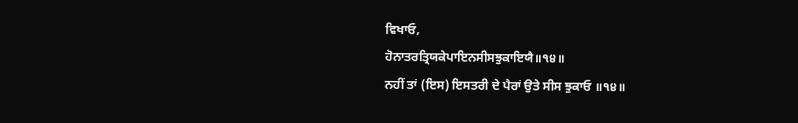ਵਿਖਾਓ,
ਹੋਨਾਤਰਤ੍ਰਿਯਕੇਪਾਇਨਸੀਸਝੁਕਾਇਯੈ॥੧੪॥
ਨਹੀਂ ਤਾਂ (ਇਸ) ਇਸਤਰੀ ਦੇ ਪੈਰਾਂ ਉਤੇ ਸੀਸ ਝੁਕਾਓ ॥੧੪॥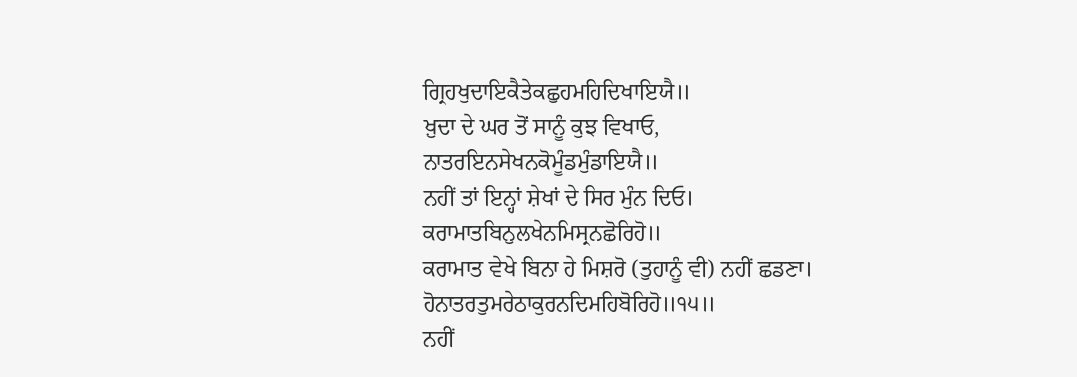ਗ੍ਰਿਹਖੁਦਾਇਕੈਤੇਕਛੁਹਮਹਿਦਿਖਾਇਯੈ॥
ਖ਼ੁਦਾ ਦੇ ਘਰ ਤੋਂ ਸਾਨੂੰ ਕੁਝ ਵਿਖਾਓ,
ਨਾਤਰਇਨਸੇਖਨਕੋਮੂੰਡਮੁੰਡਾਇਯੈ॥
ਨਹੀਂ ਤਾਂ ਇਨ੍ਹਾਂ ਸ਼ੇਖਾਂ ਦੇ ਸਿਰ ਮੁੰਨ ਦਿਓ।
ਕਰਾਮਾਤਬਿਨੁਲਖੇਨਮਿਸ੍ਰਨਛੋਰਿਹੋ॥
ਕਰਾਮਾਤ ਵੇਖੇ ਬਿਨਾ ਹੇ ਮਿਸ਼ਰੋ (ਤੁਹਾਨੂੰ ਵੀ) ਨਹੀਂ ਛਡਣਾ।
ਹੋਨਾਤਰਤੁਮਰੇਠਾਕੁਰਨਦਿਮਹਿਬੋਰਿਹੋ॥੧੫॥
ਨਹੀਂ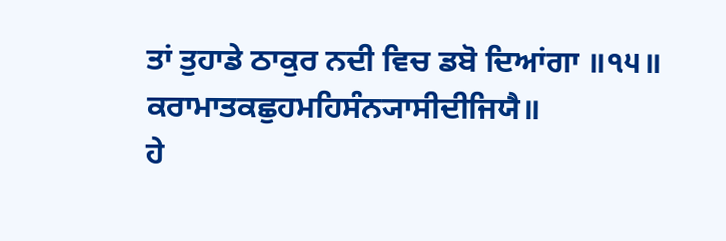ਤਾਂ ਤੁਹਾਡੇ ਠਾਕੁਰ ਨਦੀ ਵਿਚ ਡਬੋ ਦਿਆਂਗਾ ॥੧੫॥
ਕਰਾਮਾਤਕਛੁਹਮਹਿਸੰਨ੍ਯਾਸੀਦੀਜਿਯੈ॥
ਹੇ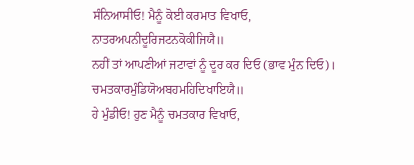ਸੰਨਿਆਸੀਓ! ਮੈਨੂੰ ਕੋਈ ਕਰਮਾਤ ਵਿਖਾਓ,
ਨਾਤਰਅਪਨੀਦੂਰਿਜਟਨਕੋਕੀਜਿਯੈ॥
ਨਹੀਂ ਤਾਂ ਆਪਣੀਆਂ ਜਟਾਵਾਂ ਨੂੰ ਦੂਰ ਕਰ ਦਿਓ (ਭਾਵ ਮੁੰਨ ਦਿਓ)।
ਚਮਤਕਾਰਮੁੰਡਿਯੋਅਬਹਮਹਿਦਿਖਾਇਯੈ॥
ਹੇ ਮੁੰਡੀਓ! ਹੁਣ ਮੈਨੂੰ ਚਮਤਕਾਰ ਵਿਖਾਓ,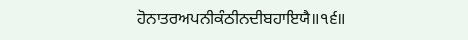ਹੋਨਾਤਰਅਪਨੀਕੰਠੀਨਦੀਬਹਾਇਯੈ॥੧੬॥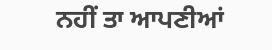ਨਹੀਂ ਤਾ ਆਪਣੀਆਂ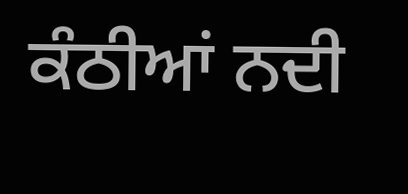ਕੰਠੀਆਂ ਨਦੀ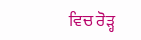ਵਿਚ ਰੋੜ੍ਹ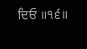ਦਿਓ ॥੧੬॥